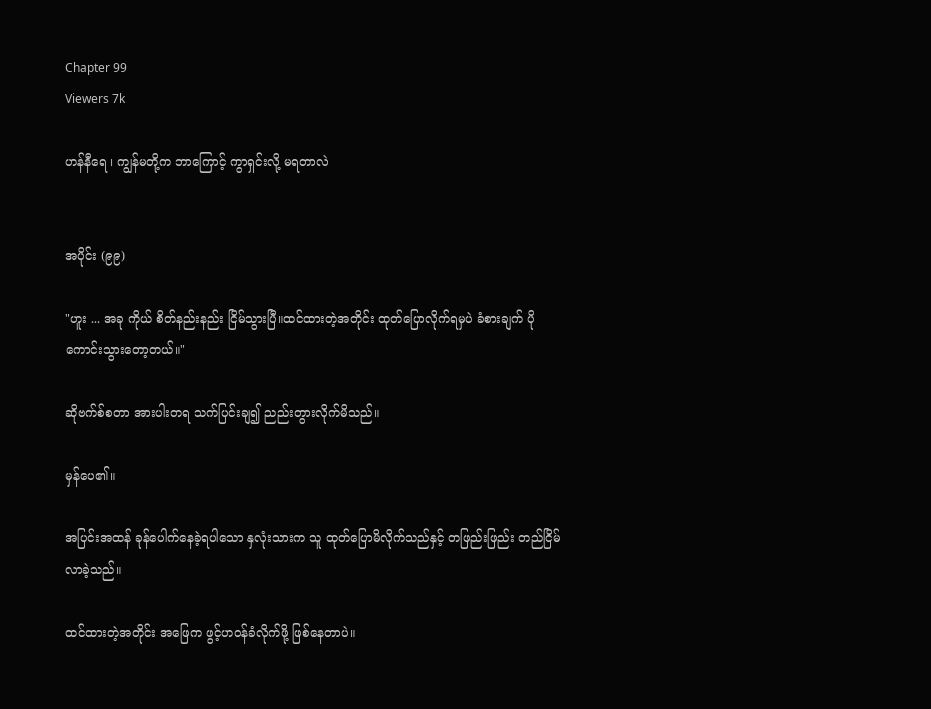Chapter 99
Viewers 7k

ဟန်နီရေ ၊ ကျွန်မတို့က ဘာကြောင့် ကွာရှင်းလို့ မရတာလဲ


အပိုင်း (၉၉)

"ဟူး ... အခု ကိုယ် စိတ်နည်းနည်း ငြိမ်သွားပြီ။ထင်ထားတဲ့အတိုင်း ထုတ်ပြောလိုက်ရမှပဲ ခံစားချက် ပိုကောင်းသွားတော့တယ်။"

ဆိုဗက်စ်စတာ အားပါးတရ သက်ပြင်းချ၍ ညည်းတွားလိုက်မိသည်။

မှန်ပေ၏။

အပြင်းအထန် ခုန်ပေါက်နေခဲ့ရပါသော နှလုံးသားက သူ ထုတ်ပြောမိလိုက်သည်နှင့် တဖြည်းဖြည်း တည်ငြိမ်လာခဲ့သည်။

ထင်ထားတဲ့အတိုင်း အဖြေက ဖွင့်ဟဝန်ခံလိုက်ဖို့ ဖြစ်နေတာပဲ။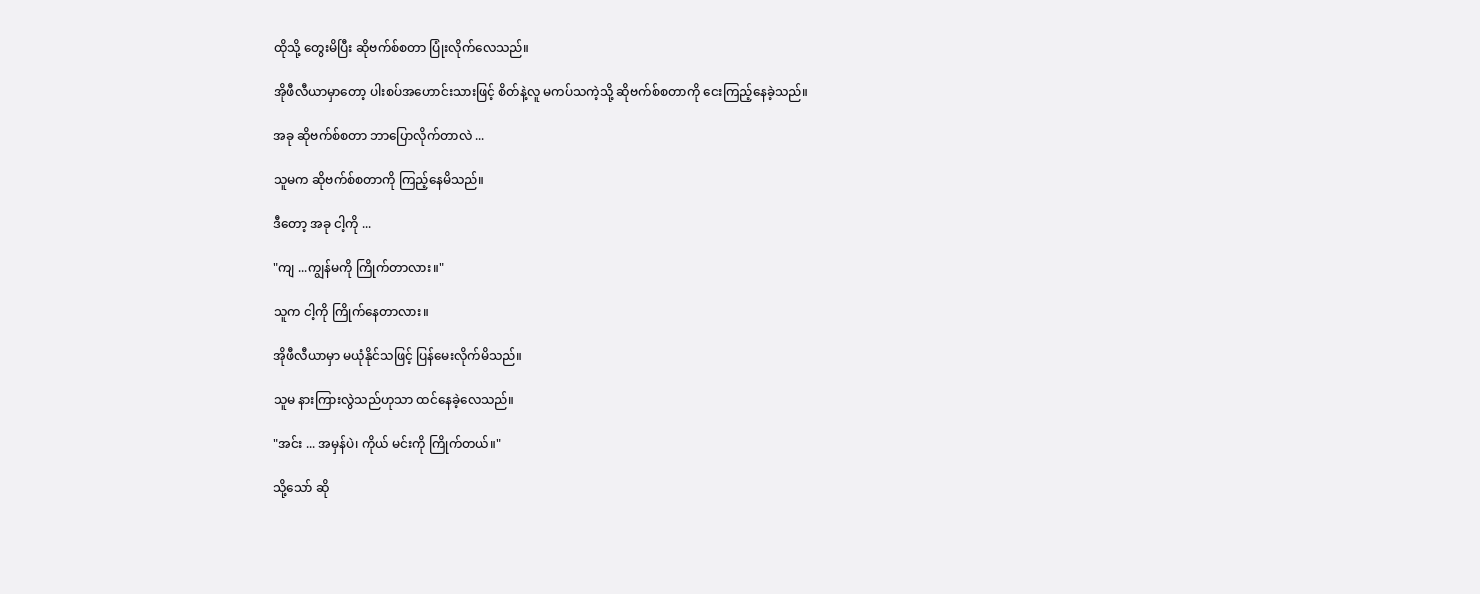ထိုသို့ တွေးမိပြီး ဆိုဗက်စ်စတာ ပြုံးလိုက်လေသည်။

အိုဖီလီယာမှာတော့ ပါးစပ်အဟောင်းသားဖြင့် စိတ်နဲ့လူ မကပ်သကဲ့သို့ ဆိုဗက်စ်စတာကို ငေးကြည့်နေခဲ့သည်။

အခု ဆိုဗက်စ်စတာ ဘာပြောလိုက်တာလဲ ...

သူမက ဆိုဗက်စ်စတာကို ကြည့်နေမိသည်။

ဒီတော့ အခု ငါ့ကို ...

"ကျ ...ကျွန်မကို ကြိုက်တာလား။"

သူက ငါ့ကို ကြိုက်နေတာလား။

အိုဖီလီယာမှာ မယုံနိုင်သဖြင့် ပြန်မေးလိုက်မိသည်။

သူမ နားကြားလွဲသည်ဟုသာ ထင်နေခဲ့လေသည်။

"အင်း ... အမှန်ပဲ၊ ကိုယ် မင်းကို ကြိုက်တယ်။"

သို့သော် ဆို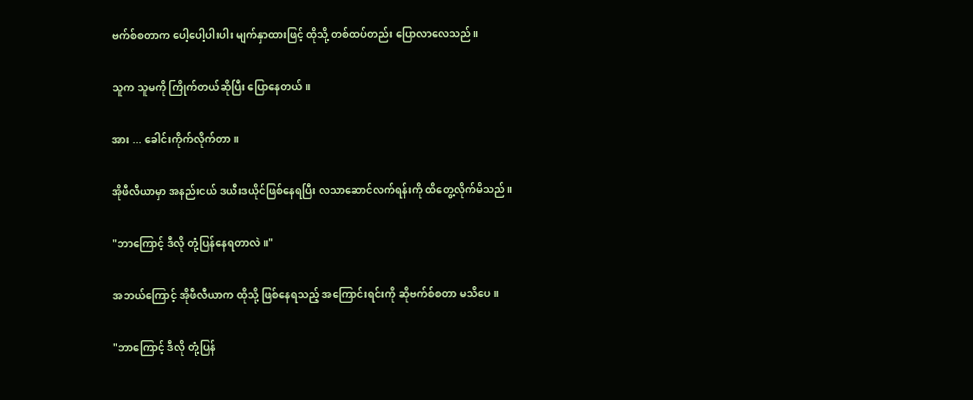ဗက်စ်စတာက ပေါ့ပေါ့ပါးပါး မျက်နှာထားဖြင့် ထိုသို့ တစ်ထပ်တည်း ပြောလာလေသည်။

သူက သူမကို ကြိုက်တယ်ဆိုပြီး ပြောနေတယ်။

အား ... ခေါင်းကိုက်လိုက်တာ။

အိုဖီလီယာမှာ အနည်းငယ် ဒယီးဒယိုင်ဖြစ်နေရပြီး လသာဆောင်လက်ရန်းကို ထိတွေ့လိုက်မိသည်။

"ဘာကြောင့် ဒီလို တုံ့ပြန်နေရတာလဲ။"

အဘယ်ကြောင့် အိုဖီလီယာက ထိုသို့ ဖြစ်နေရသည့် အကြောင်းရင်းကို ဆိုဗက်စ်စတာ မသိပေ။

"ဘာကြောင့် ဒီလို တုံ့ပြန်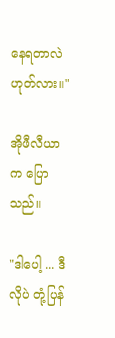နေရတာလဲ ဟုတ်လား။"

အိုဖီလီယာက ပြောသည်။

"ဒါပေါ့ ... ဒီလိုပဲ တုံ့ပြန်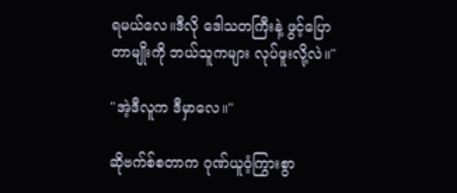ရမယ်လေ။ဒီလို ဒေါသတကြီးနဲ့ ဖွင့်ပြောတာမျိုးကို ဘယ်သူကများ လုပ်ဖူးလို့လဲ။"

"အဲ့ဒီလူက ဒီမှာလေ။"

ဆိုဗက်စ်စတာက ဂုဏ်ယူဝံ့ကြွားစွာ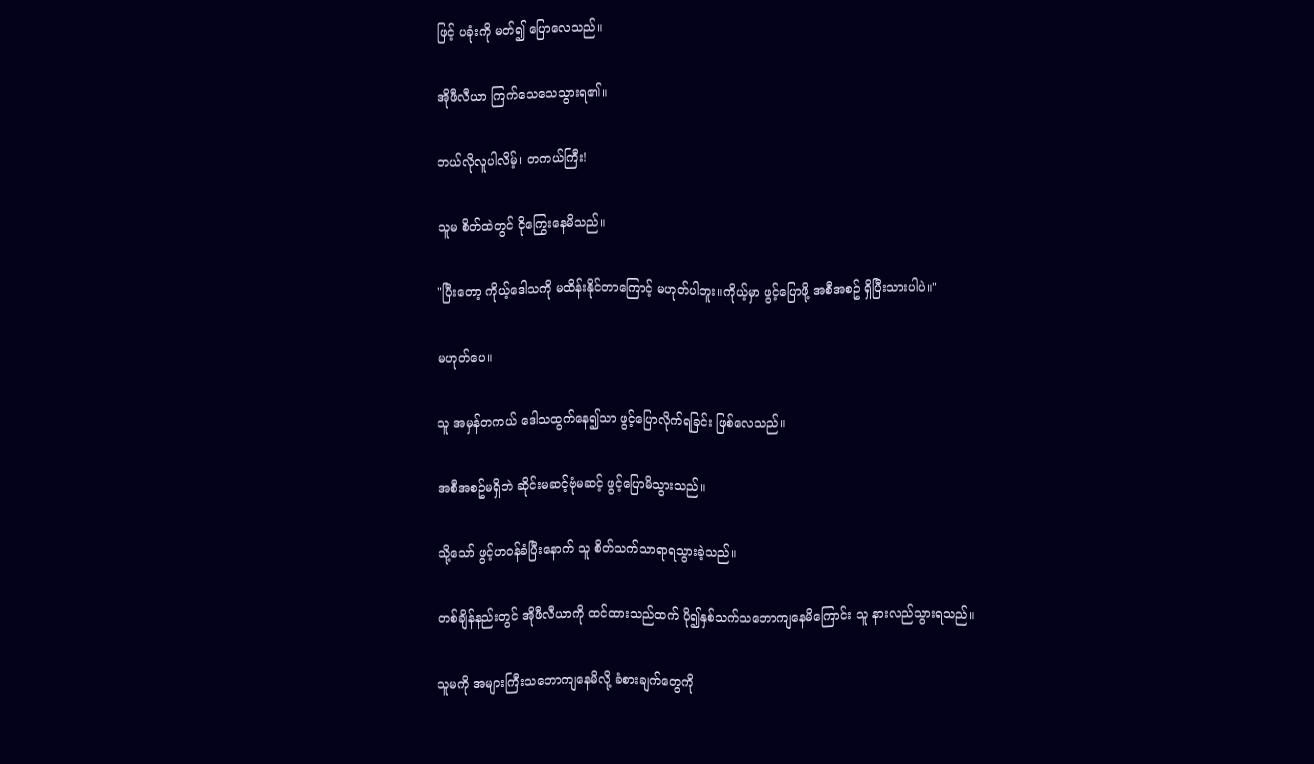ဖြင့် ပခုံးကို မတ်၍ ပြောလေသည်။

အိုဖီလီယာ ကြက်သေသေသွားရ၏။

ဘယ်လိုလူပါလိမ့်၊ တကယ်ကြီး!

သူမ စိတ်ထဲတွင် ငိုကြွေးနေမိသည်။

"ပြီးတော့ ကိုယ့်ဒေါသကို မထိန်းနိုင်တာကြောင့် မဟုတ်ပါဘူး။ကိုယ့်မှာ ဖွင့်ပြောဖို့ အစီအစဥ် ရှိပြီးသားပါပဲ။"

မဟုတ်ပေ။

သူ အမှန်တကယ် ဒေါသထွက်နေ၍သာ ဖွင့်ပြောလိုက်ရခြင်း ဖြစ်လေသည်။

အစီအစဥ်မရှိဘဲ ဆိုင်းမဆင့်ဗုံမဆင့် ဖွင့်ပြောမိသွားသည်။

သို့သော် ဖွင့်ဟဝန်ခံပြီးနောက် သူ စိတ်သက်သာရာရသွားခဲ့သည်။

တစ်ချိန်နည်းတွင် အိုဖီလီယာကို ထင်ထားသည်ထက် ပို၍နှစ်သက်သဘောကျနေမိကြောင်း သူ နားလည်သွားရသည်။

သူမကို အများကြီးသဘောကျနေမိလို့ ခံစားချက်တွေကို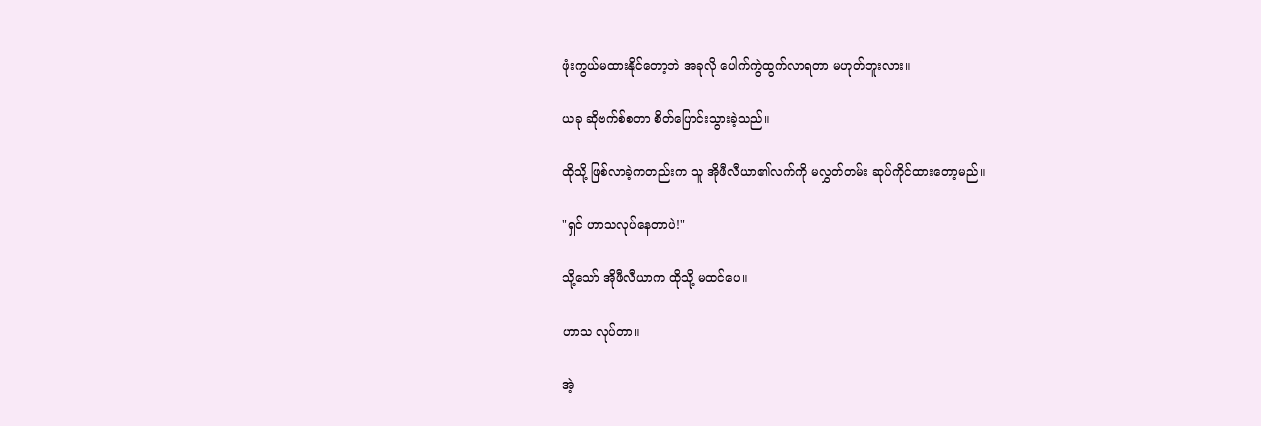ဖုံးကွယ်မထားနိုင်တော့ဘဲ အခုလို ပေါက်ကွဲထွက်လာရတာ မဟုတ်ဘူးလား။

ယခု ဆိုဗက်စ်စတာ စိတ်ပြောင်းသွားခဲ့သည်။

ထိုသို့ ဖြစ်လာခဲ့ကတည်းက သူ အိုဖီလီယာ၏လက်ကို မလွှတ်တမ်း ဆုပ်ကိုင်ထားတော့မည်။

"ရှင် ဟာသလုပ်နေတာပဲ!"

သို့သော် အိုဖီလီယာက ထိုသို့ မထင်ပေ။

ဟာသ လုပ်တာ။

အဲ့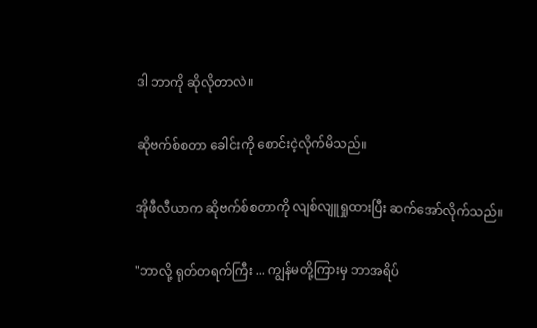ဒါ ဘာကို ဆိုလိုတာလဲ။

ဆိုဗက်စ်စတာ ခေါင်းကို စောင်းငဲ့လိုက်မိသည်။

အိုဖီလီယာက ဆိုဗက်စ်စတာကို လျစ်လျူရှုထားပြီး ဆက်အော်လိုက်သည်။

"ဘာလို့ ရုတ်တရက်ကြီး ... ကျွန်မတို့ကြားမှ ဘာအရိပ်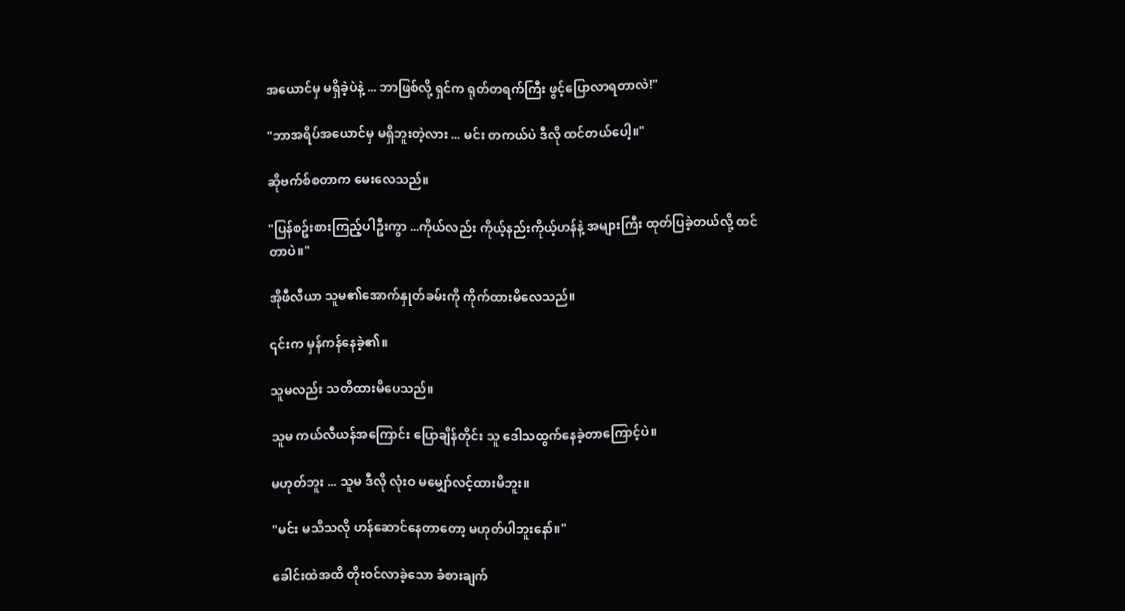အယောင်မှ မရှိခဲ့ပဲနဲ့ ... ဘာဖြစ်လို့ ရှင်က ရုတ်တရက်ကြီး ဖွင့်ပြောလာရတာလဲ!"

"ဘာအရိပ်အယောင်မှ မရှိဘူးတဲ့လား ... မင်း တကယ်ပဲ ဒီလို ထင်တယ်ပေါ့။"

ဆိုဗက်စ်စတာက မေးလေသည်။

"ပြန်စဥ်းစားကြည့်ပါဦးကွာ ...ကိုယ်လည်း ကိုယ့်နည်းကိုယ့်ဟန်နဲ့ အများကြီး ထုတ်ပြခဲ့တယ်လို့ ထင်တာပဲ။"

အိုဖီလီယာ သူမ၏အောက်နှုတ်ခမ်းကို ကိုက်ထားမိလေသည်။

၎င်းက မှန်ကန်နေခဲ့၏။

သူမလည်း သတိထားမိပေသည်။

သူမ ကယ်လီယန်အကြောင်း ပြောချိန်တိုင်း သူ ဒေါသထွက်နေခဲ့တာကြောင့်ပဲ။

မဟုတ်ဘူး ... သူမ ဒီလို လုံးဝ မမျှော်လင့်ထားမိဘူး။

"မင်း မသိသလို ဟန်ဆောင်နေတာတော့ မဟုတ်ပါဘူးနော်။"

ခေါင်းထဲအထိ တိုးဝင်လာခဲ့သော ခံစားချက်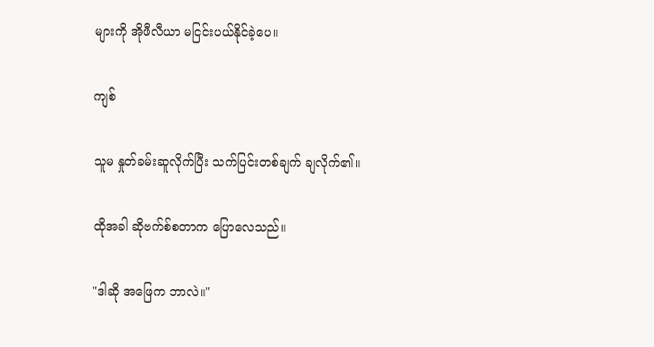များကို အိုဖီလီယာ မငြင်းပယ်နိုင်ခဲ့ပေ။

ကျစ်

သူမ နှုတ်ခမ်းဆူလိုက်ပြီး သက်ပြင်းတစ်ချက် ချလိုက်၏။

ထိုအခါ ဆိုဗက်စ်စတာက ပြောလေသည်။

"ဒါဆို အဖြေက ဘာလဲ။"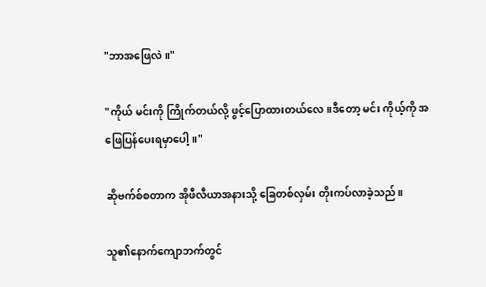"ဘာအဖြေလဲ။"

"ကိုယ် မင်းကို ကြိုက်တယ်လို့ ဖွင့်ပြောထားတယ်လေ။ဒီတော့ မင်း ကိုယ့်ကို အဖြေပြန်ပေးရမှာပေါ့။"

ဆိုဗက်စ်စတာက အိုဖီလီယာအနားသို့ ခြေတစ်လှမ်း တိုးကပ်လာခဲ့သည်။

သူ၏နောက်ကျောဘက်တွင်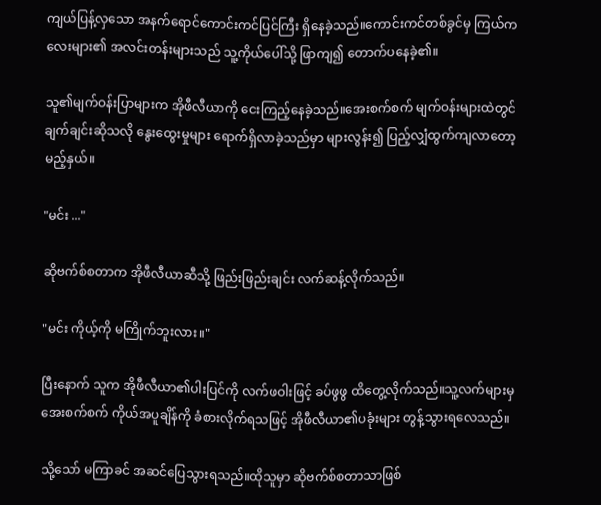ကျယ်ပြန့်လှသော အနက်ရောင်ကောင်းကင်ပြင်ကြီး ရှိနေခဲ့သည်။ကောင်းကင်တစ်ခွင်မှ ကြယ်ကလေးများ၏ အလင်းတန်းများသည် သူ့ကိုယ်ပေါ်သို့ ဖြာကျ၍ တောက်ပနေခဲ့၏။

သူ၏မျက်ဝန်းပြာများက အိုဖီလီယာကို ငေးကြည့်နေခဲ့သည်။အေးစက်စက် မျက်ဝန်းများထဲတွင် ချက်ချင်းဆိုသလို နွေးထွေးမှုများ ရောက်ရှိလာခဲ့သည်မှာ များလွန်း၍ ပြည့်လျှံထွက်ကျလာတော့မည့်နှယ်။

"မင်း ..."

ဆိုဗက်စ်စတာက အိုဖီလီယာဆီသို့ ဖြည်းဖြည်းချင်း လက်ဆန့်လိုက်သည်။

"မင်း ကိုယ့်ကို မကြိုက်ဘူးလား။"

ပြီးနောက် သူက အိုဖီလီယာ၏ပါးပြင်ကို လက်ဖဝါးဖြင့် ခပ်ဖွဖွ ထိတွေ့လိုက်သည်။သူ့လက်များမှ အေးစက်စက် ကိုယ်အပူချိန်ကို ခံစားလိုက်ရသဖြင့် အိုဖီလီယာ၏ပခုံးများ တွန့်သွားရလေသည်။

သို့သော် မကြာခင် အဆင်ပြေသွားရသည်။ထိုသူမှာ ဆိုဗက်စ်စတာသာဖြစ်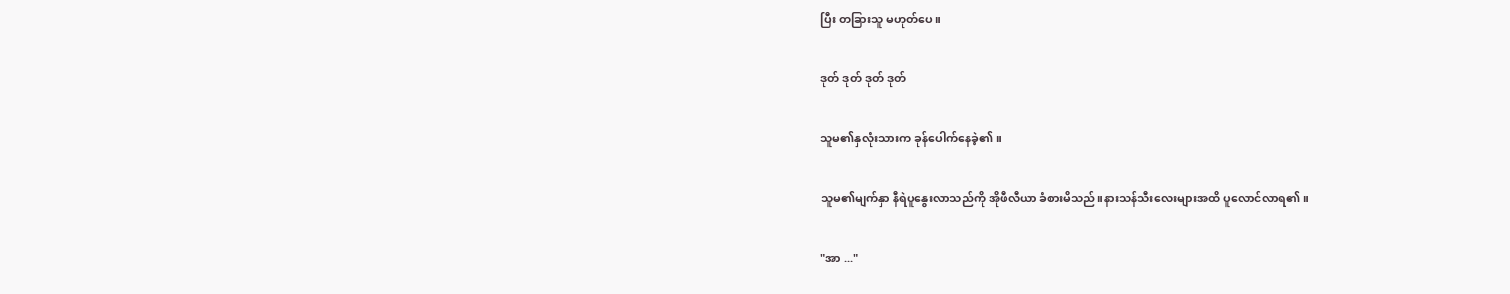ပြီး တခြားသူ မဟုတ်ပေ။

ဒုတ် ဒုတ် ဒုတ် ဒုတ်

သူမ၏နှလုံးသားက ခုန်ပေါက်နေခဲ့၏။

သူမ၏မျက်နှာ နီရဲပူနွေးလာသည်ကို အိုဖီလီယာ ခံစားမိသည်။နားသန်သီးလေးများအထိ ပူလောင်လာရ၏။

"အာ ..."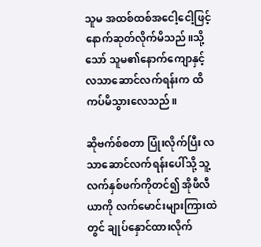သူမ အထစ်ထစ်အငေါ့ငေါ့ဖြင့် နောက်ဆုတ်လိုက်မိသည်။သို့သော် သူမ၏နောက်ကျောနှင့် လသာဆောင်လက်ရန်းက ထိကပ်မိသွားလေသည်။

ဆိုဗက်စ်စတာ ပြုံးလိုက်ပြီး လသာဆောင်လက်ရန်းပေါ်သို့ သူ့လက်နှစ်ဖက်ကိုတင်၍ အိုဖီလီယာကို လက်မောင်းများကြားထဲတွင် ချုပ်နှောင်ထားလိုက်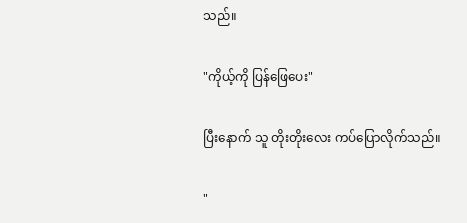သည်။

"ကိုယ့်ကို ပြန်ဖြေပေး"

ပြီးနောက် သူ တိုးတိုးလေး ကပ်ပြောလိုက်သည်။

"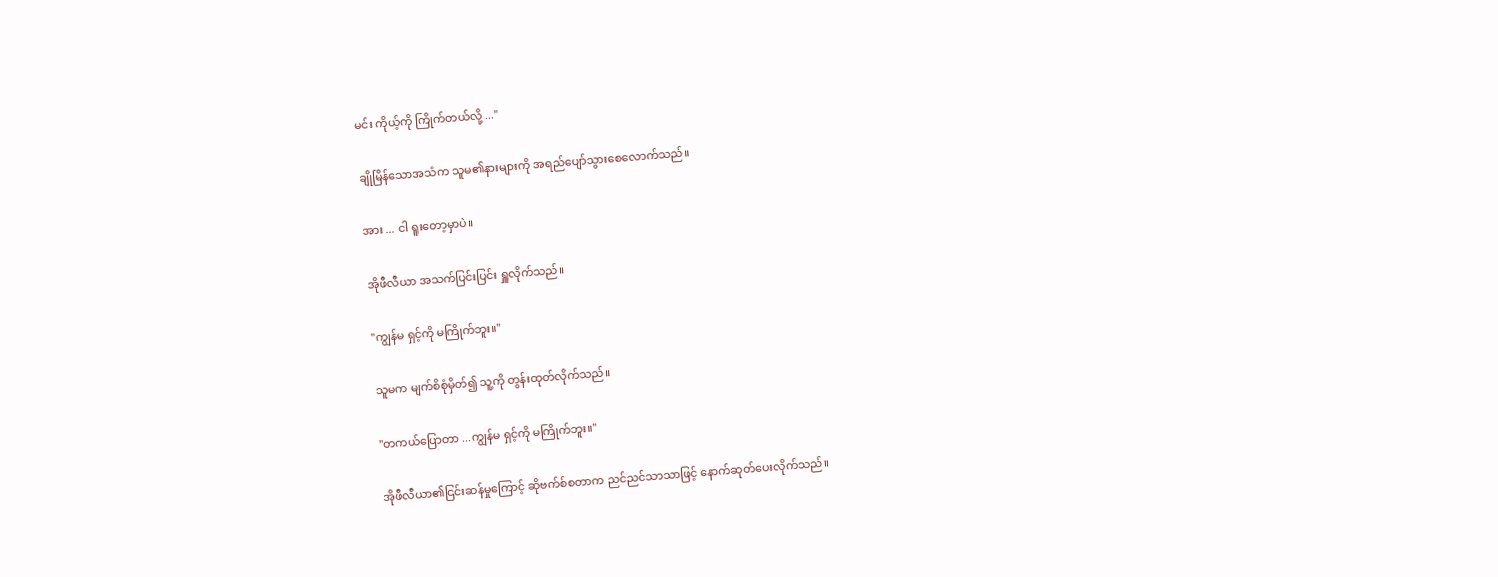မင်း ကိုယ့်ကို ကြိုက်တယ်လို့ ..."

ချိုမြိန်သောအသံက သူမ၏နားများကို အရည်ပျော်သွားစေလောက်သည်။

အား ... ငါ ရူးတော့မှာပဲ။

အိုဖီလီယာ အသက်ပြင်းပြင်း ရှူလိုက်သည်။

"ကျွန်မ ရှင့်ကို မကြိုက်ဘူး။"

သူမက မျက်စိစုံမှိတ်၍ သူ့ကို တွန်းထုတ်လိုက်သည်။

"တကယ်ပြောတာ ...ကျွန်မ ရှင့်ကို မကြိုက်ဘူး။"

အိုဖီလီယာ၏ငြင်းဆန်မှုကြောင့် ဆိုဗက်စ်စတာက ညင်ညင်သာသာဖြင့် နောက်ဆုတ်ပေးလိုက်သည်။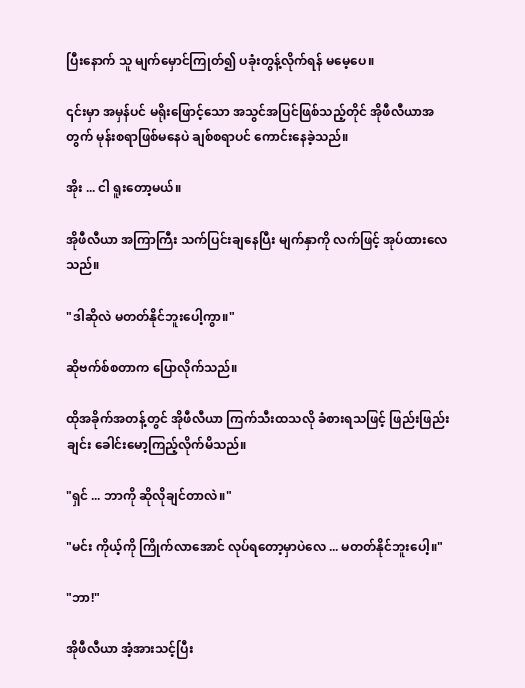ပြီးနောက် သူ မျက်မှောင်ကြုတ်၍ ပခုံးတွန့်လိုက်ရန် မမေ့ပေ။

၎င်းမှာ အမှန်ပင် မရိုးဖြောင့်သော အသွင်အပြင်ဖြစ်သည့်တိုင် အိုဖီလီယာအတွက် မုန်းစရာဖြစ်မနေပဲ ချစ်စရာပင် ကောင်းနေခဲ့သည်။

အိုး ... ငါ ရူးတော့မယ်။

အိုဖီလီယာ အကြာကြီး သက်ပြင်းချနေပြီး မျက်နှာကို လက်ဖြင့် အုပ်ထားလေသည်။

"ဒါဆိုလဲ မတတ်နိုင်ဘူးပေါ့ကွာ။"

ဆိုဗက်စ်စတာက ပြောလိုက်သည်။

ထိုအခိုက်အတန့်တွင် အိုဖီလီယာ ကြက်သီးထသလို ခံစားရသဖြင့် ဖြည်းဖြည်းချင်း ခေါင်းမော့ကြည့်လိုက်မိသည်။

"ရှင် ... ဘာကို ဆိုလိုချင်တာလဲ။"

"မင်း ကိုယ့်ကို ကြိုက်လာအောင် လုပ်ရတော့မှာပဲလေ ... မတတ်နိုင်ဘူးပေါ့။"

"ဘာ!"

အိုဖီလီယာ အံ့အားသင့်ပြီး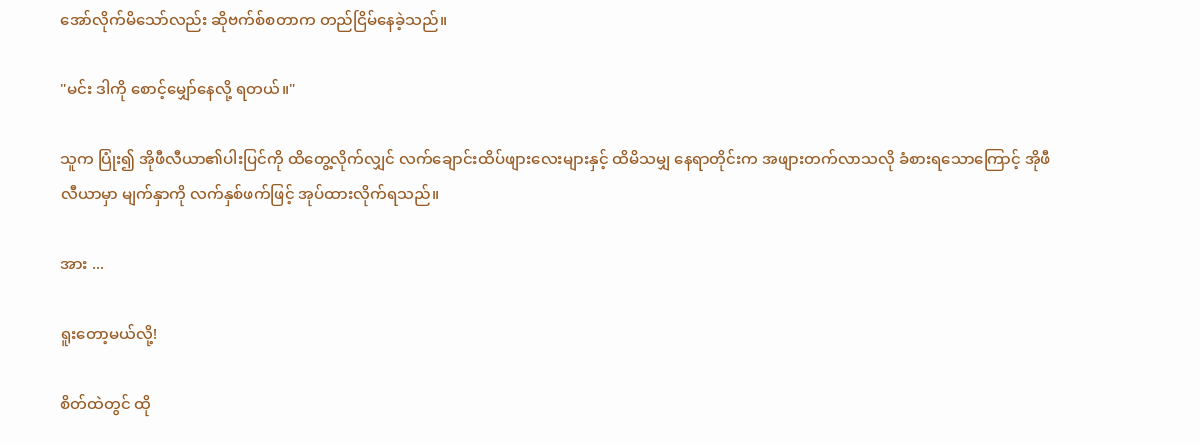အော်လိုက်မိသော်လည်း ဆိုဗက်စ်စတာက တည်ငြိမ်နေခဲ့သည်။

"မင်း ဒါကို စောင့်မျှော်နေလို့ ရတယ်။"

သူက ပြုံး၍ အိုဖီလီယာ၏ပါးပြင်ကို ထိတွေ့လိုက်လျှင် လက်ချောင်းထိပ်ဖျားလေးများနှင့် ထိမိသမျှ နေရာတိုင်းက အဖျားတက်လာသလို ခံစားရသောကြောင့် အိုဖီလီယာမှာ မျက်နှာကို လက်နှစ်ဖက်ဖြင့် အုပ်ထားလိုက်ရသည်။

အား ...

ရူးတော့မယ်လို့!

စိတ်ထဲတွင် ထို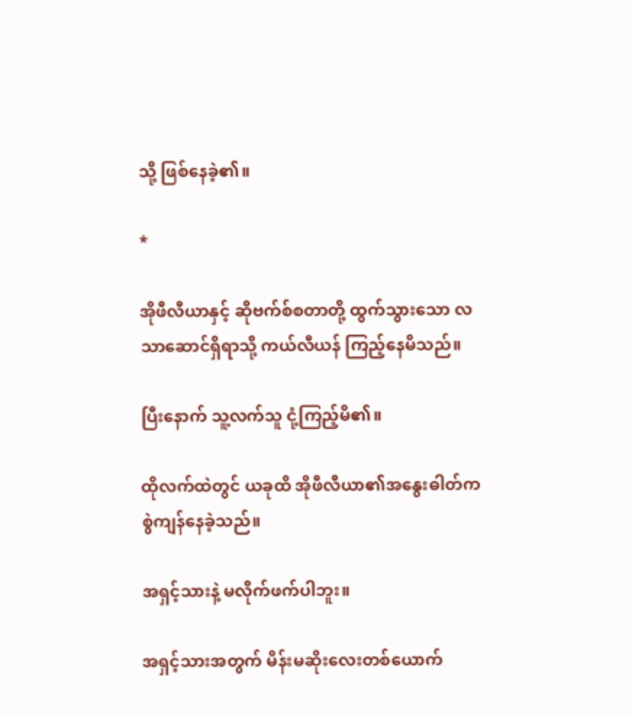သို့ ဖြစ်နေခဲ့၏။

*

အိုဖီလီယာနှင့် ဆိုဗက်စ်စတာတို့ ထွက်သွားသော လသာဆောင်ရှိရာသို့ ကယ်လီယန် ကြည့်နေမိသည်။

ပြီးနောက် သူ့လက်သူ ငုံ့ကြည့်မိ၏။

ထိုလက်ထဲတွင် ယခုထိ အိုဖီလီယာ၏အနွေးဓါတ်က စွဲကျန်နေခဲ့သည်။

အရှင့်သားနဲ့ မလိုက်ဖက်ပါဘူး။

အရှင့်သားအတွက် မိန်းမဆိုးလေးတစ်ယောက်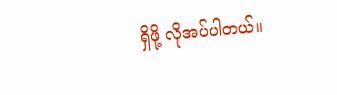ရှိဖို့ လိုအပ်ပါတယ်။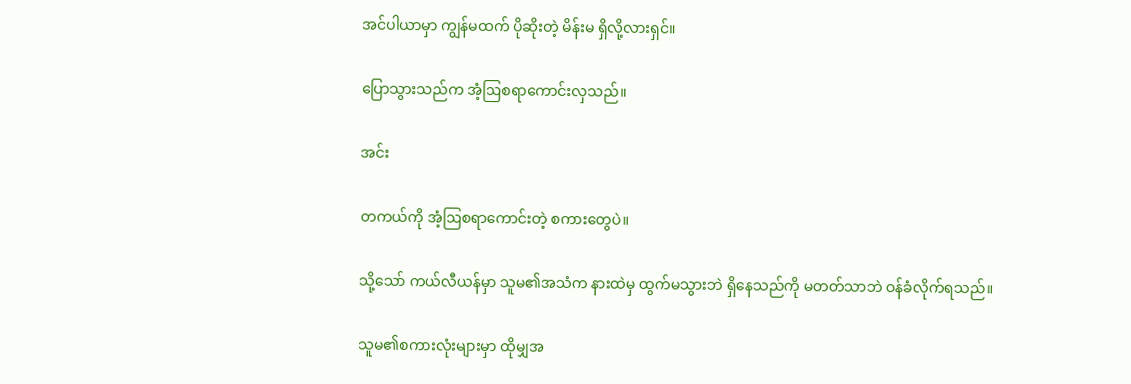အင်ပါယာမှာ ကျွန်မထက် ပိုဆိုးတဲ့ မိန်းမ ရှိလို့လားရှင်။

ပြောသွားသည်က အံ့ဩစရာကောင်းလှသည်။

အင်း

တကယ်ကို အံ့ဩစရာကောင်းတဲ့ စကားတွေပဲ။

သို့သော် ကယ်လီယန်မှာ သူမ၏အသံက နားထဲမှ ထွက်မသွားဘဲ ရှိနေသည်ကို မတတ်သာဘဲ ဝန်ခံလိုက်ရသည်။

သူမ၏စကားလုံးများမှာ ထိုမျှအ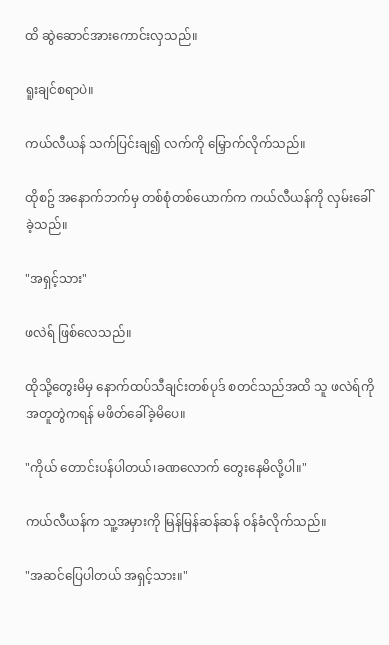ထိ ဆွဲဆောင်အားကောင်းလှသည်။

ရူးချင်စရာပဲ။

ကယ်လီယန် သက်ပြင်းချ၍ လက်ကို မြှောက်လိုက်သည်။

ထိုစဥ် အနောက်ဘက်မှ တစ်စုံတစ်ယောက်က ကယ်လီယန်ကို လှမ်းခေါ်ခဲ့သည်။

"အရှင့်သား"

ဖလဲရ် ဖြစ်လေသည်။

ထိုသို့တွေးမိမှ နောက်ထပ်သီချင်းတစ်ပုဒ် စတင်သည်အထိ သူ ဖလဲရ်ကို အတူတွဲကရန် မဖိတ်ခေါ်ခဲ့မိပေ။

"ကိုယ် တောင်းပန်ပါတယ်၊ခဏလောက် တွေးနေမိလို့ပါ။"

ကယ်လီယန်က သူ့အမှားကို မြန်မြန်ဆန်ဆန် ဝန်ခံလိုက်သည်။

"အဆင်ပြေပါတယ် အရှင့်သား။"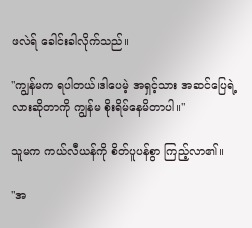ဖလဲရ် ခေါင်းခါလိုက်သည်။

"ကျွန်မက ရပါတယ်၊ဒါပေမဲ့ အရှင့်သား အဆင်ပြေရဲ့လားဆိုတာကို ကျွန်မ စိုးရိမ်နေမိတာပါ။"

သူမက ကယ်လီယန်ကို စိတ်ပူပန်စွာ ကြည့်လာ၏။

"အ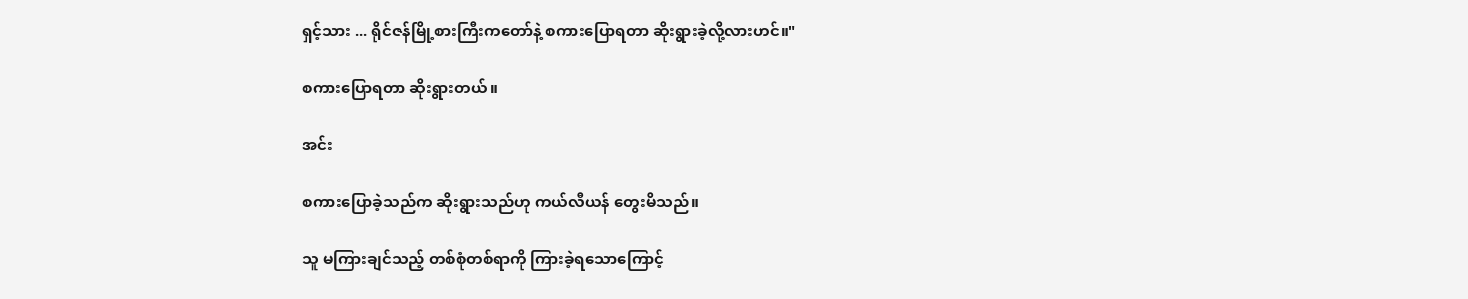ရှင့်သား ... ရိုင်ဇန်မြို့စားကြီးကတော်နဲ့ စကားပြောရတာ ဆိုးရွားခဲ့လို့လားဟင်။"

စကားပြောရတာ ဆိုးရွားတယ်။

အင်း

စကားပြောခဲ့သည်က ဆိုးရွားသည်ဟု ကယ်လီယန် တွေးမိသည်။

သူ မကြားချင်သည့် တစ်စုံတစ်ရာကို ကြားခဲ့ရသောကြောင့်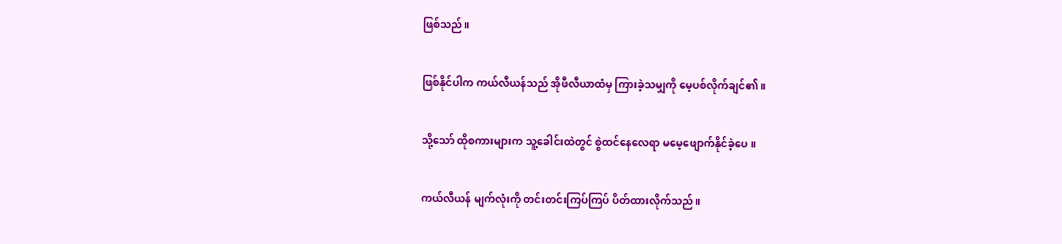ဖြစ်သည်။

ဖြစ်နိုင်ပါက ကယ်လီယန်သည် အိုဖီလီယာထံမှ ကြားခဲ့သမျှကို မေ့ပစ်လိုက်ချင်၏။

သို့သော် ထိုစကားများက သူ့ခေါင်းထဲတွင် စွဲထင်နေလေရာ မမေ့ဖျောက်နိုင်ခဲ့ပေ။

ကယ်လီယန် မျက်လုံးကို တင်းတင်းကြပ်ကြပ် ပိတ်ထားလိုက်သည်။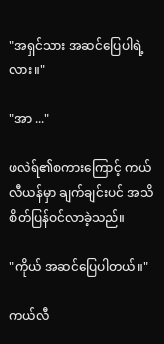"အရှင်သား အဆင်ပြေပါရဲ့လား။"

"အာ ..."

ဖလဲရ်၏စကားကြောင့် ကယ်လီယန်မှာ ချက်ချင်းပင် အသိစိတ်ပြန်ဝင်လာခဲ့သည်။

"ကိုယ် အဆင်ပြေပါတယ်။"

ကယ်လီ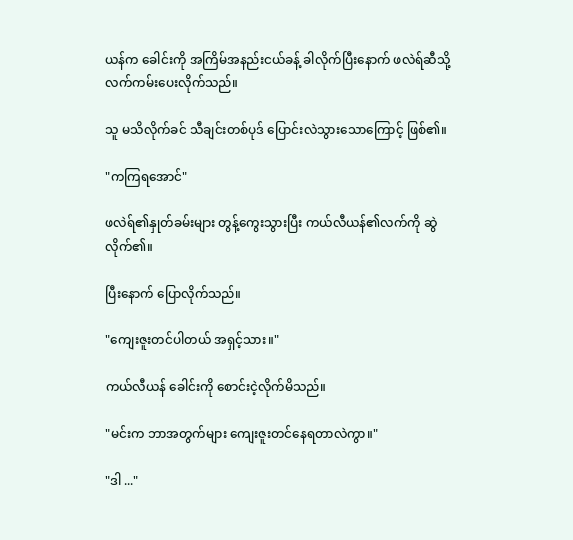ယန်က ခေါင်းကို အကြိမ်အနည်းငယ်ခန့် ခါလိုက်ပြီးနောက် ဖလဲရ်ဆီသို့ လက်ကမ်းပေးလိုက်သည်။

သူ မသိလိုက်ခင် သီချင်းတစ်ပုဒ် ပြောင်းလဲသွားသောကြောင့် ဖြစ်၏။

"ကကြရအောင်"

ဖလဲရ်၏နှုတ်ခမ်းများ တွန့်ကွေးသွားပြီး ကယ်လီယန်၏လက်ကို ဆွဲလိုက်၏။

ပြီးနောက် ပြောလိုက်သည်။

"ကျေးဇူးတင်ပါတယ် အရှင့်သား။"

ကယ်လီယန် ခေါင်းကို စောင်းငဲ့လိုက်မိသည်။

"မင်းက ဘာအတွက်များ ကျေးဇူးတင်နေရတာလဲကွာ။"

"ဒါ ..."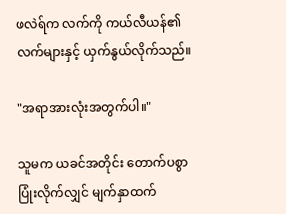ဖလဲရ်က လက်ကို ကယ်လီယန်၏လက်များနှင့် ယှက်နွယ်လိုက်သည်။

"အရာအားလုံးအတွက်ပါ။"

သူမက ယခင်အတိုင်း တောက်ပစွာ ပြုံးလိုက်လျှင် မျက်နှာထက်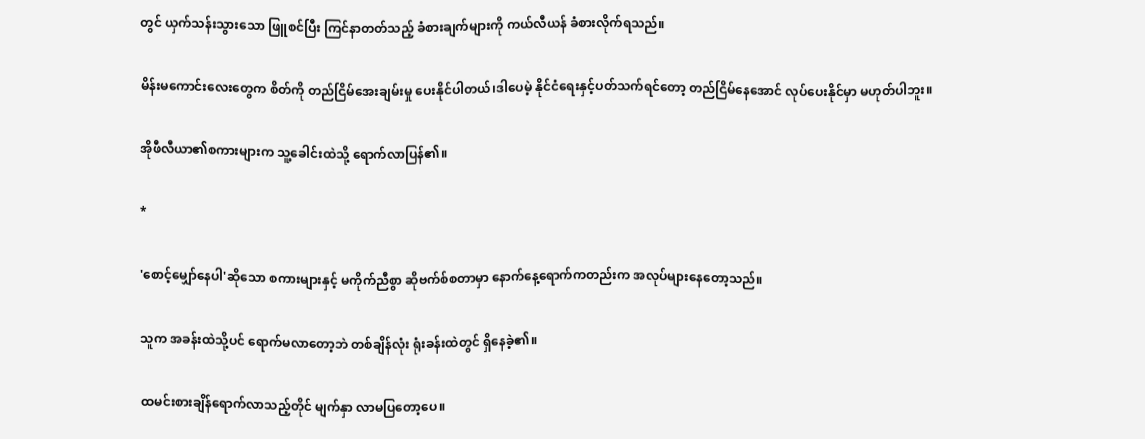တွင် ယှက်သန်းသွားသော ဖြူစင်ပြီး ကြင်နာတတ်သည့် ခံစားချက်များကို ကယ်လီယန် ခံစားလိုက်ရသည်။

မိန်းမကောင်းလေးတွေက စိတ်ကို တည်ငြိမ်အေးချမ်းမှု ပေးနိုင်ပါတယ်၊ဒါပေမဲ့ နိုင်ငံရေးနှင့်ပတ်သက်ရင်တော့ တည်ငြိမ်နေအောင် လုပ်ပေးနိုင်မှာ မဟုတ်ပါဘူး။

အိုဖီလီယာ၏စကားများက သူ့ခေါင်းထဲသို့ ရောက်လာပြန်၏။

*

'စောင့်မျှော်နေပါ'ဆိုသော စကားများနှင့် မကိုက်ညီစွာ ဆိုဗက်စ်စတာမှာ နောက်နေ့ရောက်ကတည်းက အလုပ်များနေတော့သည်။

သူက အခန်းထဲသို့ပင် ရောက်မလာတော့ဘဲ တစ်ချိန်လုံး ရုံးခန်းထဲတွင် ရှိနေခဲ့၏။

ထမင်းစားချိန်ရောက်လာသည့်တိုင် မျက်နှာ လာမပြတော့ပေ။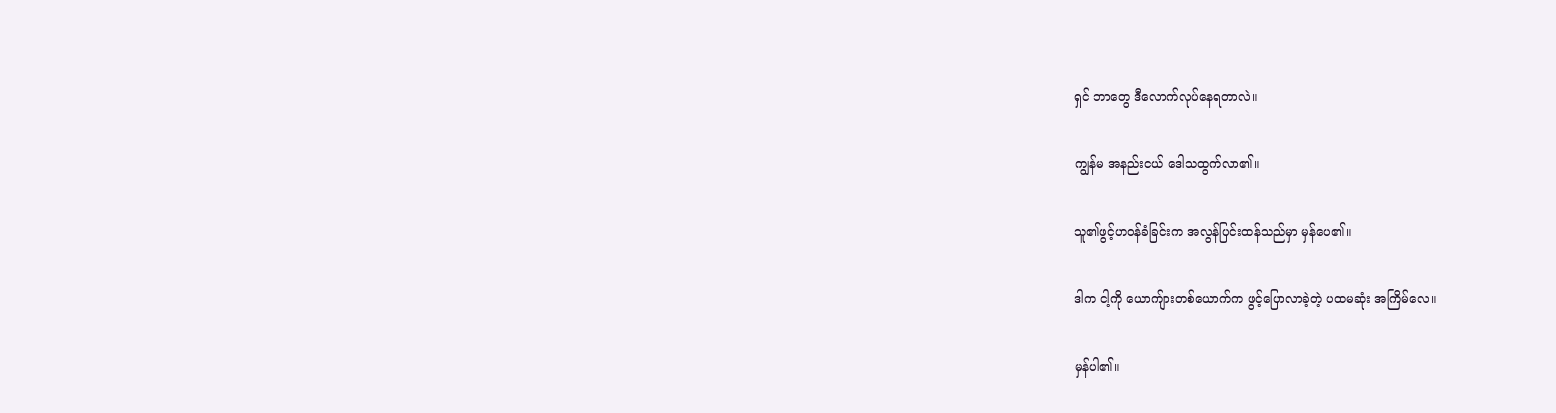ရှင် ဘာတွေ ဒီလောက်လုပ်နေရတာလဲ။

ကျွန်မ အနည်းငယ် ဒေါသထွက်လာ၏။

သူ၏ဖွင့်ဟဝန်ခံခြင်းက အလွန်ပြင်းထန်သည်မှာ မှန်ပေ၏။

ဒါက ငါ့ကို ယောကျ်ားတစ်ယောက်က ဖွင့်ပြောလာခဲ့တဲ့ ပထမဆုံး အကြိမ်လေ။

မှန်ပါ၏။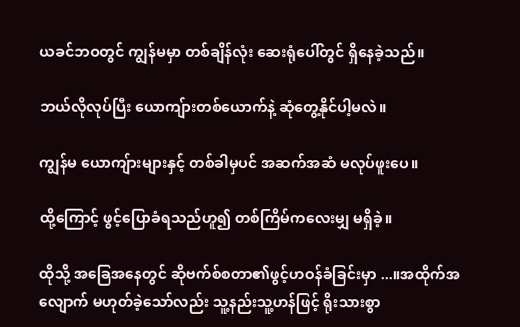ယခင်ဘဝတွင် ကျွန်မမှာ တစ်ချိန်လုံး ဆေးရုံပေါ်တွင် ရှိနေခဲ့သည်။

ဘယ်လိုလုပ်ပြီး ယောကျ်ားတစ်ယောက်နဲ့ ဆုံတွေ့နိုင်ပါ့မလဲ။

ကျွန်မ ယောကျ်ားများနှင့် တစ်ခါမှပင် အဆက်အဆံ မလုပ်ဖူးပေ။

ထို့ကြောင့် ဖွင့်ပြောခံရသည်ဟူ၍ တစ်ကြိမ်ကလေးမျှ မရှိခဲ့။

ထိုသို့ အခြေအနေတွင် ဆိုဗက်စ်စတာ၏ဖွင့်ဟဝန်ခံခြင်းမှာ ...။အထိုက်အလျောက် မဟုတ်ခဲ့သော်လည်း သူ့နည်းသူ့ဟန်ဖြင့် ရိုးသားစွာ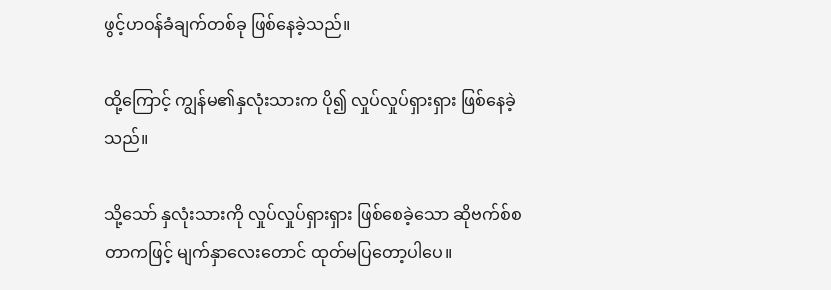ဖွင့်ဟဝန်ခံချက်တစ်ခု ဖြစ်နေခဲ့သည်။

ထို့ကြောင့် ကျွန်မ၏နှလုံးသားက ပို၍ လှုပ်လှုပ်ရှားရှား ဖြစ်နေခဲ့သည်။

သို့သော် နှလုံးသားကို လှုပ်လှုပ်ရှားရှား ဖြစ်စေခဲ့သော ဆိုဗက်စ်စတာကဖြင့် မျက်နှာလေးတောင် ထုတ်မပြတော့ပါပေ။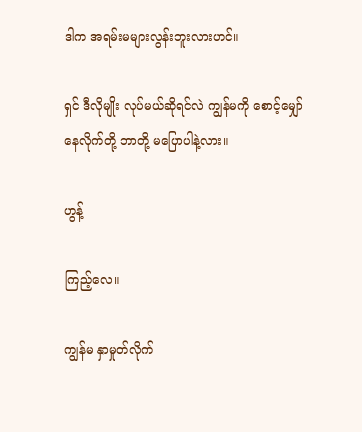ဒါက အရမ်းမများလွန်းဘူးလားဟင်။

ရှင် ဒီလိုမျိုး လုပ်မယ်ဆိုရင်လဲ ကျွန်မကို စောင့်မျှော်နေလိုက်တို့ ဘာတို့ မပြောပါနဲ့လား။

ဟွန့်

ကြည့်လေ။

ကျွန်မ နှာမှုတ်လိုက်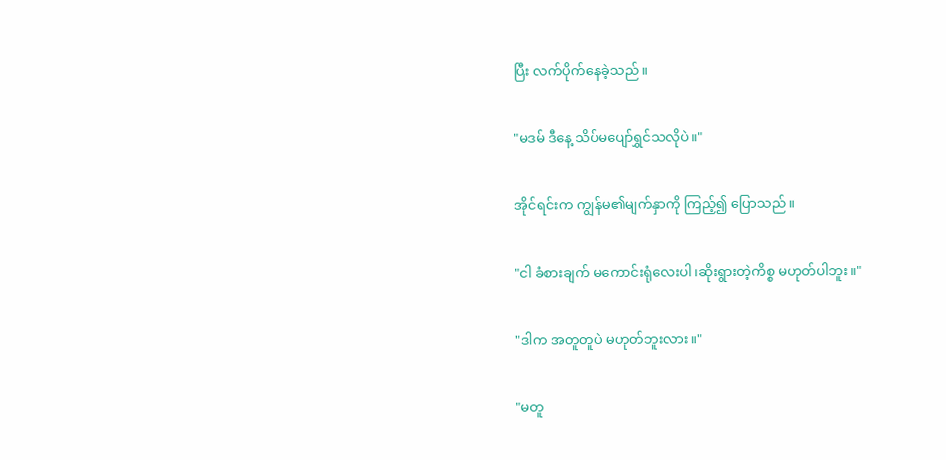ပြီး လက်ပိုက်နေခဲ့သည်။

"မဒမ် ဒီနေ့ သိပ်မပျော်ရွှင်သလိုပဲ။"

အိုင်ရင်းက ကျွန်မ၏မျက်နှာကို ကြည့်၍ ပြောသည်။

"ငါ ခံစားချက် မကောင်းရုံလေးပါ၊ဆိုးရွားတဲ့ကိစ္စ မဟုတ်ပါဘူး။"

"ဒါက အတူတူပဲ မဟုတ်ဘူးလား။"

"မတူ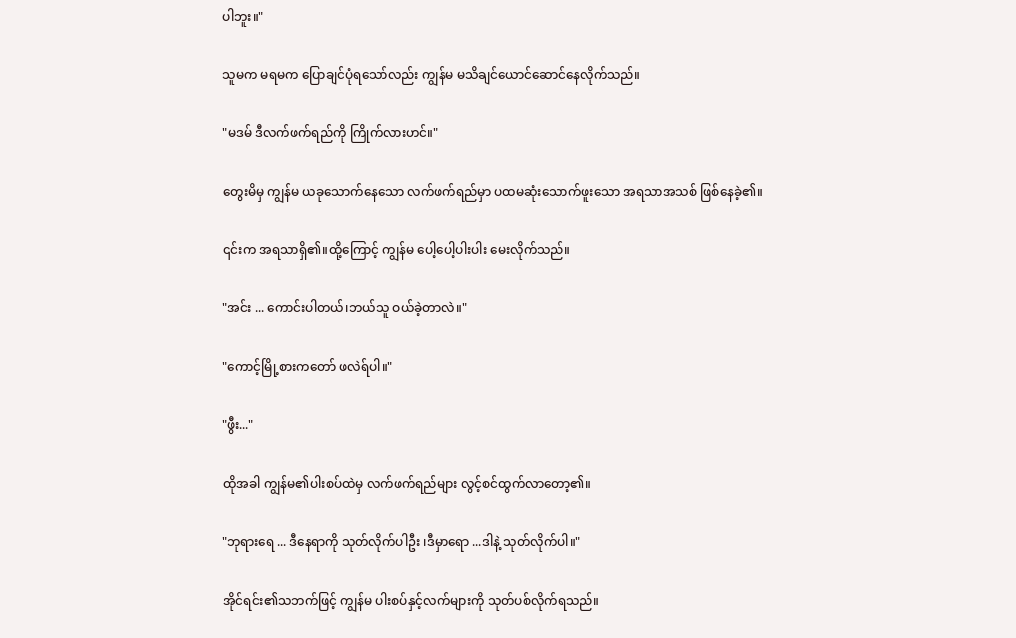ပါဘူး။"

သူမက မရမက ပြောချင်ပုံရသော်လည်း ကျွန်မ မသိချင်ယောင်ဆောင်နေလိုက်သည်။

"မဒမ် ဒီလက်ဖက်ရည်ကို ကြိုက်လားဟင်။"

တွေးမိမှ ကျွန်မ ယခုသောက်နေသော လက်ဖက်ရည်မှာ ပထမဆုံးသောက်ဖူးသော အရသာအသစ် ဖြစ်နေခဲ့၏။

၎င်းက အရသာရှိ၏။ထို့ကြောင့် ကျွန်မ ပေါ့ပေါ့ပါးပါး မေးလိုက်သည်။

"အင်း ... ကောင်းပါတယ်၊ဘယ်သူ ဝယ်ခဲ့တာလဲ။"

"ကောင့်မြို့စားကတော် ဖလဲရ်ပါ။"

"ဖွီး..."

ထိုအခါ ကျွန်မ၏ပါးစပ်ထဲမှ လက်ဖက်ရည်များ လွင့်စင်ထွက်လာတော့၏။

"ဘုရားရေ ... ဒီနေရာကို သုတ်လိုက်ပါဦး ၊ဒီမှာရော ...ဒါနဲ့ သုတ်လိုက်ပါ။"

အိုင်ရင်း၏သဘက်ဖြင့် ကျွန်မ ပါးစပ်နှင့်လက်များကို သုတ်ပစ်လိုက်ရသည်။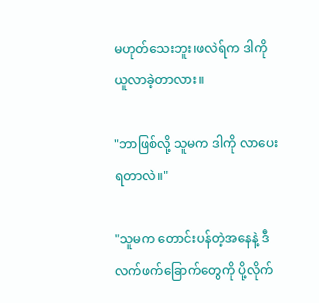မဟုတ်သေးဘူး၊ဖလဲရ်က ဒါကို ယူလာခဲ့တာလား။

"ဘာဖြစ်လို့ သူမက ဒါကို လာပေးရတာလဲ။"

"သူမက တောင်းပန်တဲ့အနေနဲ့ ဒီလက်ဖက်ခြောက်တွေကို ပို့လိုက်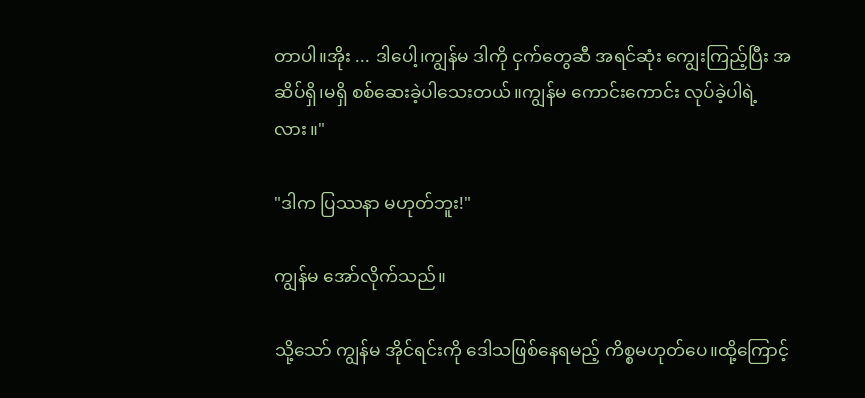တာပါ။အိုး ... ဒါပေါ့၊ကျွန်မ ဒါကို ငှက်တွေဆီ အရင်ဆုံး ကျွေးကြည့်ပြီး အဆိပ်ရှိ၊မရှိ စစ်ဆေးခဲ့ပါသေးတယ်။ကျွန်မ ကောင်းကောင်း လုပ်ခဲ့ပါရဲ့လား။"

"ဒါက ပြဿနာ မဟုတ်ဘူး!"

ကျွန်မ အော်လိုက်သည်။

သို့သော် ကျွန်မ အိုင်ရင်းကို ဒေါသဖြစ်နေရမည့် ကိစ္စမဟုတ်ပေ။ထို့ကြောင့်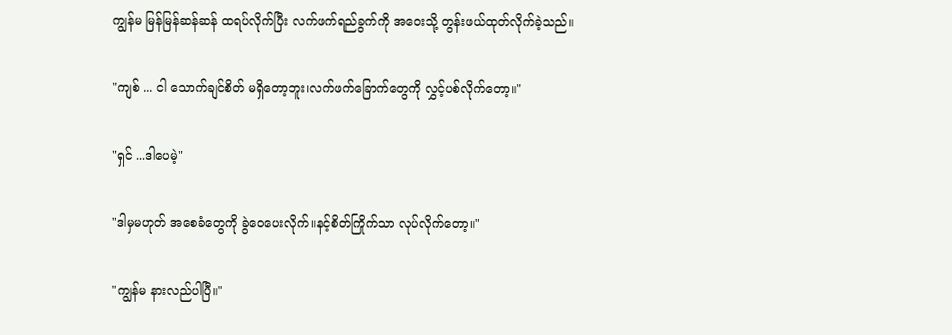ကျွန်မ မြန်မြန်ဆန်ဆန် ထရပ်လိုက်ပြီး လက်ဖက်ရည်ခွက်ကို အဝေးသို့ တွန်းဖယ်ထုတ်လိုက်ခဲ့သည်။

"ကျစ် ... ငါ သောက်ချင်စိတ် မရှိတော့ဘူး၊လက်ဖက်ခြောက်တွေကို လွှင့်ပစ်လိုက်တော့။"

"ရှင် ...ဒါပေမဲ့"

"ဒါမှမဟုတ် အစေခံတွေကို ခွဲဝေပေးလိုက်။နင့်စိတ်ကြိုက်သာ လုပ်လိုက်တော့။"

"ကျွန်မ နားလည်ပါပြီ။"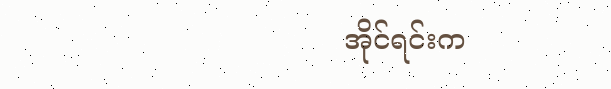အိုင်ရင်းက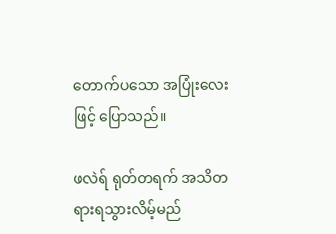တောက်ပသော အပြုံးလေးဖြင့် ပြောသည်။

ဖလဲရ် ရုတ်တရက် အသိတရားရသွားလိမ့်မည်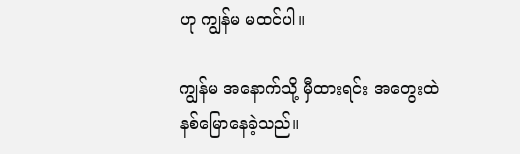ဟု ကျွန်မ မထင်ပါ။

ကျွန်မ အနောက်သို့ မှီထားရင်း အတွေးထဲ နစ်မြောနေခဲ့သည်။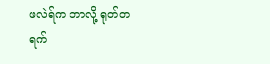ဖလဲရ်က ဘာလို့ ရုတ်တရက်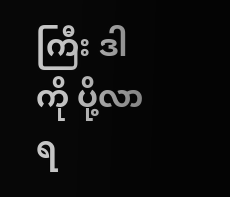ကြီး ဒါကို ပို့လာရ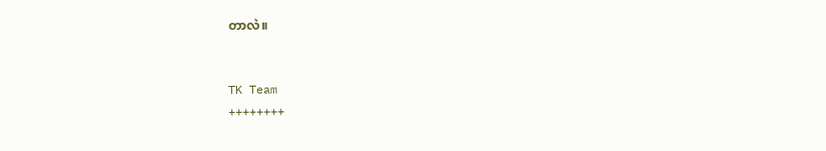တာလဲ။


TK Team
++++++++